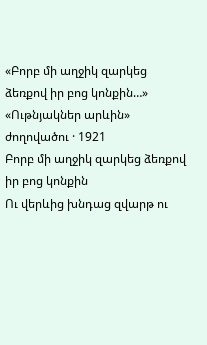«Բորբ մի աղջիկ զարկեց ձեռքով իր բոց կոնքին…»
«Ութնյակներ արևին» ժողովածու · 1921
Բորբ մի աղջիկ զարկեց ձեռքով իր բոց կոնքին
Ու վերևից խնդաց զվարթ ու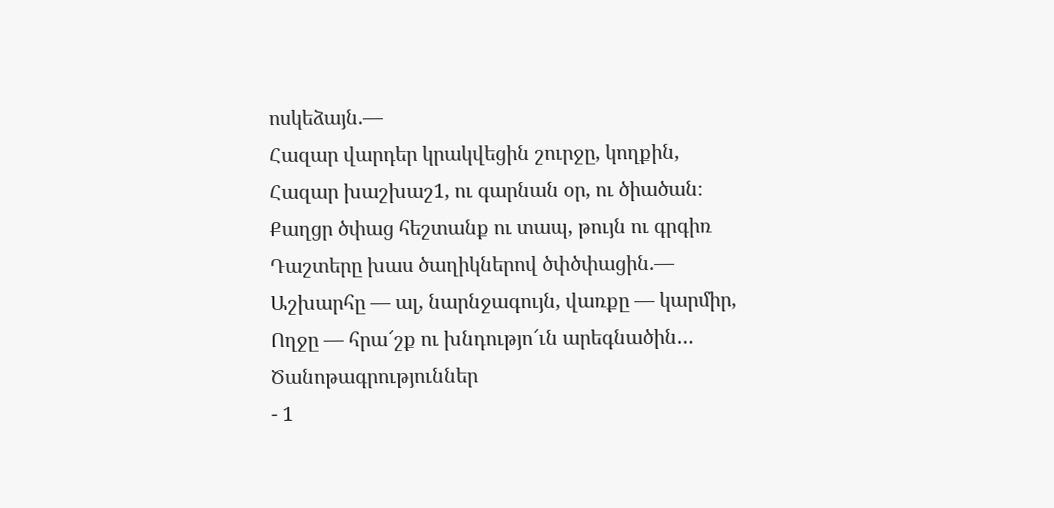ոսկեձայն.—
Հազար վարդեր կրակվեցին շուրջը, կողքին,
Հազար խաշխաշ1, ու գարնան օր, ու ծիածան։
Քաղցր ծփաց հեշտանք ու տապ, թույն ու գրգիռ
Դաշտերը խաս ծաղիկներով ծփծփացին.—
Աշխարհը — ալ, նարնջագույն, վառքը — կարմիր,
Ողջը — հրա՜շք ու խնդությո՜ւն արեգնածին…
Ծանոթագրություններ
- 1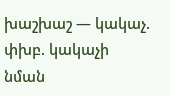խաշխաշ — կակաչ. փխբ. կակաչի նման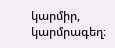կարմիր, կարմրագեղ։